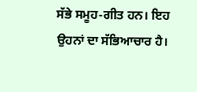ਸੱਭੇ ਸਮੂਹ-ਗੀਤ ਹਨ। ਇਹ ਉਹਨਾਂ ਦਾ ਸੱਭਿਆਚਾਰ ਹੈ।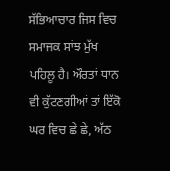ਸੱਭਿਆਚਾਰ ਜਿਸ ਵਿਚ ਸਮਾਜਕ ਸਾਂਝ ਮੁੱਖ ਪਹਿਲੂ ਹੈ। ਔਰਤਾਂ ਧਾਨ ਵੀ ਕੁੱਟਣਗੀਆਂ ਤਾਂ ਇੱਕੋ ਘਰ ਵਿਚ ਛੇ ਛੇ, ਅੱਠ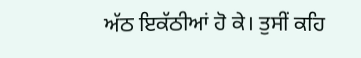ਅੱਠ ਇਕੱਠੀਆਂ ਹੋ ਕੇ। ਤੁਸੀਂ ਕਹਿ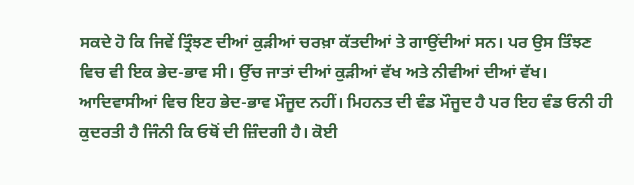ਸਕਦੇ ਹੋ ਕਿ ਜਿਵੇਂ ਤ੍ਰਿੰਝਣ ਦੀਆਂ ਕੁੜੀਆਂ ਚਰਖ਼ਾ ਕੱਤਦੀਆਂ ਤੇ ਗਾਉਂਦੀਆਂ ਸਨ। ਪਰ ਉਸ ਤਿੰਝਣ ਵਿਚ ਵੀ ਇਕ ਭੇਦ-ਭਾਵ ਸੀ। ਉੱਚ ਜਾਤਾਂ ਦੀਆਂ ਕੁੜੀਆਂ ਵੱਖ ਅਤੇ ਨੀਵੀਆਂ ਦੀਆਂ ਵੱਖ। ਆਦਿਵਾਸੀਆਂ ਵਿਚ ਇਹ ਭੇਦ-ਭਾਵ ਮੌਜੂਦ ਨਹੀਂ। ਮਿਹਨਤ ਦੀ ਵੰਡ ਮੌਜੂਦ ਹੈ ਪਰ ਇਹ ਵੰਡ ਓਨੀ ਹੀ ਕੁਦਰਤੀ ਹੈ ਜਿੰਨੀ ਕਿ ਓਥੋਂ ਦੀ ਜ਼ਿੰਦਗੀ ਹੈ। ਕੋਈ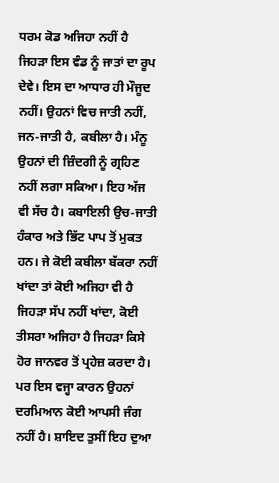ਧਰਮ ਕੋਡ ਅਜਿਹਾ ਨਹੀਂ ਹੈ ਜਿਹੜਾ ਇਸ ਵੰਡ ਨੂੰ ਜਾਤਾਂ ਦਾ ਰੂਪ ਦੇਵੇ। ਇਸ ਦਾ ਆਧਾਰ ਹੀ ਮੌਜੂਦ ਨਹੀਂ। ਉਹਨਾਂ ਵਿਚ ਜਾਤੀ ਨਹੀਂ, ਜਨ-ਜਾਤੀ ਹੈ, ਕਬੀਲਾ ਹੈ। ਮੰਨੂ ਉਹਨਾਂ ਦੀ ਜ਼ਿੰਦਗੀ ਨੂੰ ਗ੍ਰਹਿਣ ਨਹੀਂ ਲਗਾ ਸਕਿਆ। ਇਹ ਅੱਜ ਵੀ ਸੱਚ ਹੈ। ਕਬਾਇਲੀ ਉਚ-ਜਾਤੀ ਹੰਕਾਰ ਅਤੇ ਭਿੱਟ ਪਾਪ ਤੋਂ ਮੁਕਤ ਹਨ। ਜੇ ਕੋਈ ਕਬੀਲਾ ਬੱਕਰਾ ਨਹੀਂ ਖਾਂਦਾ ਤਾਂ ਕੋਈ ਅਜਿਹਾ ਵੀ ਹੈ ਜਿਹੜਾ ਸੱਪ ਨਹੀਂ ਖਾਂਦਾ, ਕੋਈ ਤੀਸਰਾ ਅਜਿਹਾ ਹੈ ਜਿਹੜਾ ਕਿਸੇ ਹੋਰ ਜਾਨਵਰ ਤੋਂ ਪ੍ਰਹੇਜ਼ ਕਰਦਾ ਹੈ। ਪਰ ਇਸ ਵਜ੍ਹਾ ਕਾਰਨ ਉਹਨਾਂ ਦਰਮਿਆਨ ਕੋਈ ਆਪਸੀ ਜੰਗ ਨਹੀਂ ਹੈ। ਸ਼ਾਇਦ ਤੁਸੀਂ ਇਹ ਦੁਆ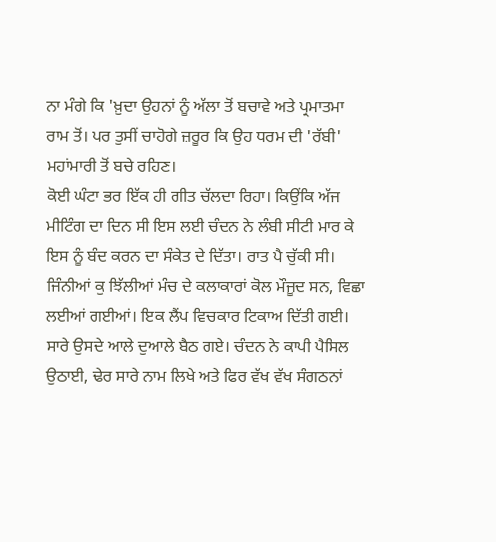ਨਾ ਮੰਗੇ ਕਿ 'ਖ਼ੁਦਾ ਉਹਨਾਂ ਨੂੰ ਅੱਲਾ ਤੋਂ ਬਚਾਵੇ ਅਤੇ ਪ੍ਰਮਾਤਮਾ ਰਾਮ ਤੋਂ। ਪਰ ਤੁਸੀਂ ਚਾਹੋਗੇ ਜ਼ਰੂਰ ਕਿ ਉਹ ਧਰਮ ਦੀ 'ਰੱਬੀ' ਮਹਾਂਮਾਰੀ ਤੋਂ ਬਚੇ ਰਹਿਣ।
ਕੋਈ ਘੰਟਾ ਭਰ ਇੱਕ ਹੀ ਗੀਤ ਚੱਲਦਾ ਰਿਹਾ। ਕਿਉਂਕਿ ਅੱਜ ਮੀਟਿੰਗ ਦਾ ਦਿਨ ਸੀ ਇਸ ਲਈ ਚੰਦਨ ਨੇ ਲੰਬੀ ਸੀਟੀ ਮਾਰ ਕੇ ਇਸ ਨੂੰ ਬੰਦ ਕਰਨ ਦਾ ਸੰਕੇਤ ਦੇ ਦਿੱਤਾ। ਰਾਤ ਪੈ ਚੁੱਕੀ ਸੀ।
ਜਿੰਨੀਆਂ ਕੁ ਝਿੱਲੀਆਂ ਮੰਚ ਦੇ ਕਲਾਕਾਰਾਂ ਕੋਲ ਮੌਜੂਦ ਸਨ, ਵਿਛਾ ਲਈਆਂ ਗਈਆਂ। ਇਕ ਲੈਂਪ ਵਿਚਕਾਰ ਟਿਕਾਅ ਦਿੱਤੀ ਗਈ। ਸਾਰੇ ਉਸਦੇ ਆਲੇ ਦੁਆਲੇ ਬੈਠ ਗਏ। ਚੰਦਨ ਨੇ ਕਾਪੀ ਪੈਸਿਲ ਉਠਾਈ, ਢੇਰ ਸਾਰੇ ਨਾਮ ਲਿਖੇ ਅਤੇ ਫਿਰ ਵੱਖ ਵੱਖ ਸੰਗਠਨਾਂ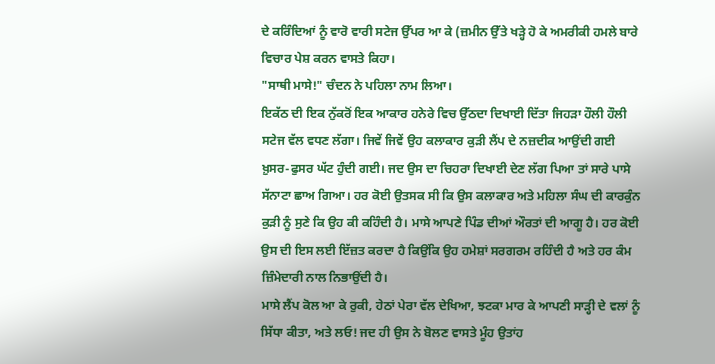ਦੇ ਕਰਿੰਦਿਆਂ ਨੂੰ ਵਾਰੋ ਵਾਰੀ ਸਟੇਜ ਉੱਪਰ ਆ ਕੇ (ਜ਼ਮੀਨ ਉੱਤੇ ਖੜ੍ਹੇ ਹੋ ਕੇ ਅਮਰੀਕੀ ਹਮਲੇ ਬਾਰੇ ਵਿਚਾਰ ਪੇਸ਼ ਕਰਨ ਵਾਸਤੇ ਕਿਹਾ।
"ਸਾਥੀ ਮਾਸੇ!" ਚੰਦਨ ਨੇ ਪਹਿਲਾ ਨਾਮ ਲਿਆ।
ਇਕੱਠ ਦੀ ਇਕ ਨੁੱਕਰੋਂ ਇਕ ਆਕਾਰ ਹਨੇਰੇ ਵਿਚ ਉੱਠਦਾ ਦਿਖਾਈ ਦਿੱਤਾ ਜਿਹੜਾ ਹੌਲੀ ਹੌਲੀ ਸਟੇਜ ਵੱਲ ਵਧਣ ਲੱਗਾ। ਜਿਵੇਂ ਜਿਵੇਂ ਉਹ ਕਲਾਕਾਰ ਕੁੜੀ ਲੈਂਪ ਦੇ ਨਜ਼ਦੀਕ ਆਉਂਦੀ ਗਈ ਖ਼ੁਸਰ-ਫੁਸਰ ਘੱਟ ਹੁੰਦੀ ਗਈ। ਜਦ ਉਸ ਦਾ ਚਿਹਰਾ ਦਿਖਾਈ ਦੇਣ ਲੱਗ ਪਿਆ ਤਾਂ ਸਾਰੇ ਪਾਸੇ ਸੱਨਾਟਾ ਛਾਅ ਗਿਆ। ਹਰ ਕੋਈ ਉਤਸਕ ਸੀ ਕਿ ਉਸ ਕਲਾਕਾਰ ਅਤੇ ਮਹਿਲਾ ਸੰਘ ਦੀ ਕਾਰਕੁੰਨ ਕੁੜੀ ਨੂੰ ਸੁਣੇ ਕਿ ਉਹ ਕੀ ਕਹਿੰਦੀ ਹੈ। ਮਾਸੇ ਆਪਣੇ ਪਿੰਡ ਦੀਆਂ ਔਰਤਾਂ ਦੀ ਆਗੂ ਹੈ। ਹਰ ਕੋਈ ਉਸ ਦੀ ਇਸ ਲਈ ਇੱਜ਼ਤ ਕਰਦਾ ਹੈ ਕਿਉਂਕਿ ਉਹ ਹਮੇਸ਼ਾਂ ਸਰਗਰਮ ਰਹਿੰਦੀ ਹੈ ਅਤੇ ਹਰ ਕੰਮ ਜ਼ਿੰਮੇਦਾਰੀ ਨਾਲ ਨਿਭਾਉਂਦੀ ਹੈ।
ਮਾਸੇ ਲੈਂਪ ਕੋਲ ਆ ਕੇ ਰੁਕੀ, ਹੇਠਾਂ ਪੇਰਾ ਵੱਲ ਦੇਖਿਆ, ਝਟਕਾ ਮਾਰ ਕੇ ਆਪਣੀ ਸਾੜ੍ਹੀ ਦੇ ਵਲਾਂ ਨੂੰ ਸਿੱਧਾ ਕੀਤਾ, ਅਤੇ ਲਓ! ਜਦ ਹੀ ਉਸ ਨੇ ਬੋਲਣ ਵਾਸਤੇ ਮੂੰਹ ਉਤਾਂਹ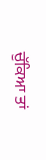ਚੁੱਕਿਆ ਤਾਂ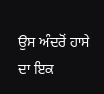ਉਸ ਅੰਦਰੋਂ ਹਾਸੇ ਦਾ ਇਕ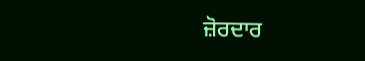ਜ਼ੋਰਦਾਰ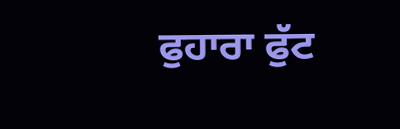ਫੁਹਾਰਾ ਫੁੱਟ